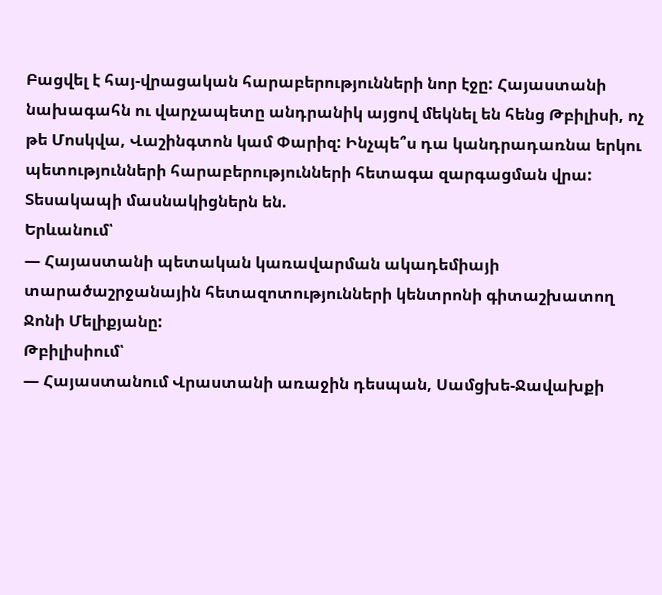Բացվել է հայ-վրացական հարաբերությունների նոր էջը: Հայաստանի նախագահն ու վարչապետը անդրանիկ այցով մեկնել են հենց Թբիլիսի, ոչ թե Մոսկվա, Վաշինգտոն կամ Փարիզ: Ինչպե՞ս դա կանդրադառնա երկու պետությունների հարաբերությունների հետագա զարգացման վրա:
Տեսակապի մասնակիցներն են.
Երևանում՝
— Հայաստանի պետական կառավարման ակադեմիայի տարածաշրջանային հետազոտությունների կենտրոնի գիտաշխատող Ջոնի Մելիքյանը:
Թբիլիսիում՝
— Հայաստանում Վրաստանի առաջին դեսպան, Սամցխե-Ջավախքի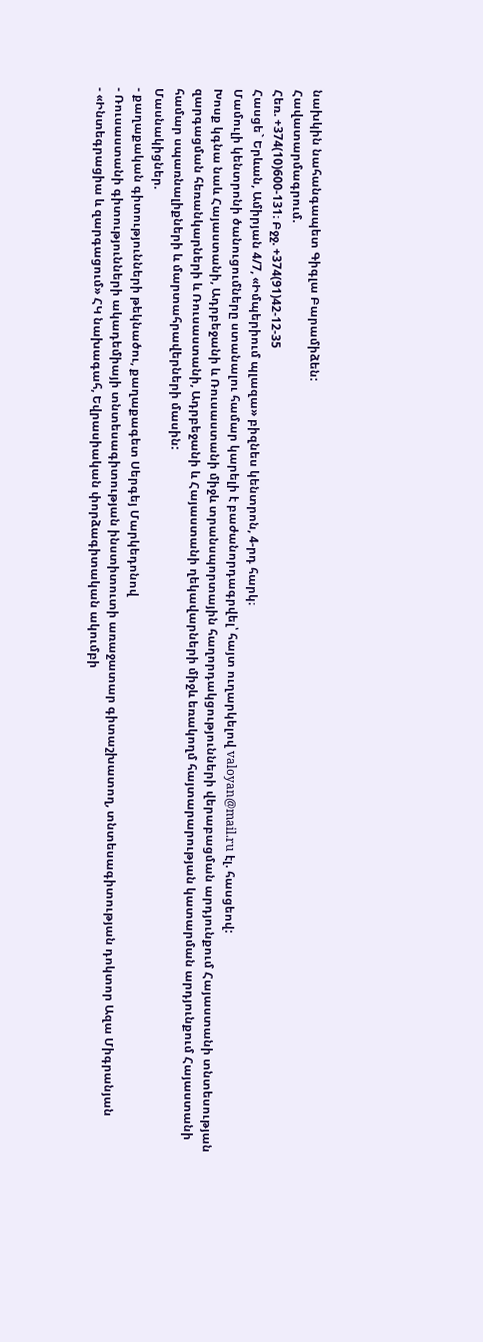նախկին նահանգապետ Գիգլա Բարամիձեն:
Հավատարմագրում.
Հեռ. +374(10)600-131։ Բջջ. +374(91)42-12-35
Հասցե` Երևան, Ամիրյան 4/7, «Իմպերիում պլազա» բիզնես կենտրոն, 4-րդ հարկ։
Մամուլի կենտրոնի ծանուցումները ստանալու համար կարելի է բաժանորդագրվել՝ հայտ ուղարկելով valoyan@mail.ru էլ. հասցեով:
Խոսք կգնա նաև Հայաստանի, Ադրբեջանի և Ռուսաստանի միջև տրանսպորտային հաղորդակցությունների վերաբացման արդյունքում Հայաստանի տնտեսության զարգացման հեռանկարների և Ռուսաստանի, Ադրբեջանի և Հայաստանի ղեկավարների միջև եռակողմ հայտարարության կատարման արդյունքում Հայաստանի համար սպառնալիքների և մարտահրավերների մասին:
Մասնակիցներ.
- քաղաքական գիտությունների թեկնածու, քաղաքագետ Սերգեյ Մարկեդոնով
- Ռուսաստանի գիտությունների ակադեմիայի տնտեսագիտության ինստիտուտի առաջատար գիտաշխատող, տնտեսագիտության դոկտոր Ազա Միգրանյան
- «Ինտեգրացիա և զարգացում» ՀԿ նախագահ, Եվրասիական փորձագիտական ակումբի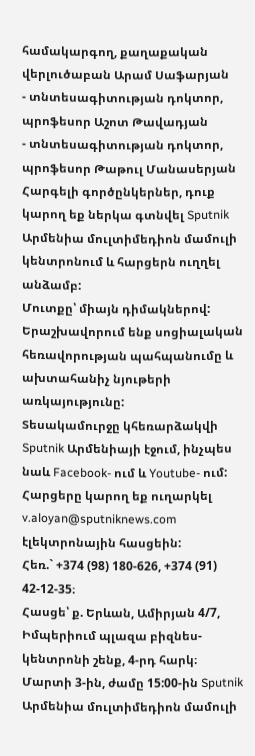համակարգող, քաղաքական վերլուծաբան Արամ Սաֆարյան
- տնտեսագիտության դոկտոր, պրոֆեսոր Աշոտ Թավադյան
- տնտեսագիտության դոկտոր, պրոֆեսոր Թաթուլ Մանասերյան
Հարգելի գործընկերներ, դուք կարող եք ներկա գտնվել Sputnik Արմենիա մուլտիմեդիոն մամուլի կենտրոնում և հարցերն ուղղել անձամբ:
Մուտքը՝ միայն դիմակներով: Երաշխավորում ենք սոցիալական հեռավորության պահպանումը և ախտահանիչ նյութերի առկայությունը:
Տեսակամուրջը կհեռարձակվի Sputnik Արմենիայի էջում, ինչպես նաև Facebook- ում և Youtube- ում:
Հարցերը կարող եք ուղարկել v.aloyan@sputniknews.com էլեկտրոնային հասցեին:
Հեռ.` +374 (98) 180-626, +374 (91) 42-12-35։
Հասցե՝ ք. Երևան, Ամիրյան 4/7, Իմպերիում պլազա բիզնես-կենտրոնի շենք, 4-րդ հարկ։
Մարտի 3-ին, ժամը 15:00-ին Sputnik Արմենիա մուլտիմեդիոն մամուլի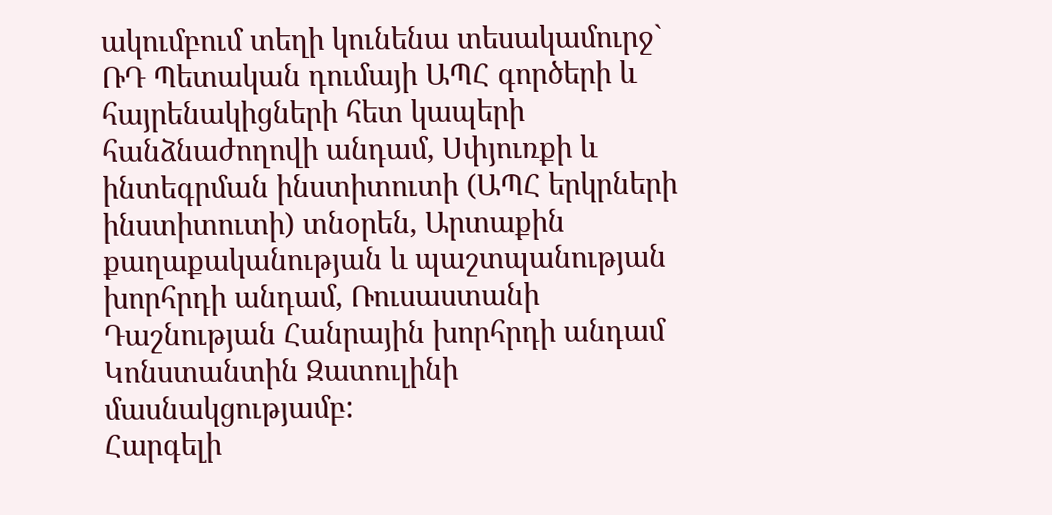ակումբում տեղի կունենա տեսակամուրջ` ՌԴ Պետական դումայի ԱՊՀ գործերի և հայրենակիցների հետ կապերի հանձնաժողովի անդամ, Սփյուռքի և ինտեգրման ինստիտուտի (ԱՊՀ երկրների ինստիտուտի) տնօրեն, Արտաքին քաղաքականության և պաշտպանության խորհրդի անդամ, Ռուսաստանի Դաշնության Հանրային խորհրդի անդամ Կոնստանտին Զատուլինի մասնակցությամբ:
Հարգելի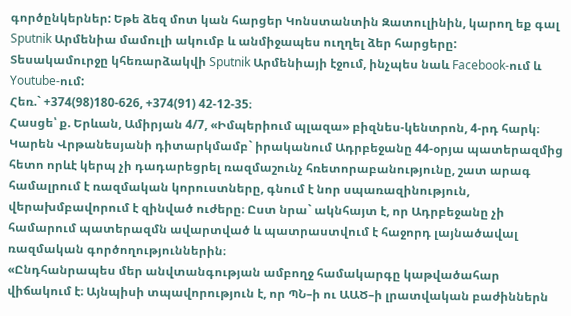գործընկերներ: Եթե ձեզ մոտ կան հարցեր Կոնստանտին Զատուլինին, կարող եք գալ Sputnik Արմենիա մամուլի ակումբ և անմիջապես ուղղել ձեր հարցերը:
Տեսակամուրջը կհեռարձակվի Sputnik Արմենիայի էջում, ինչպես նաև Facebook-ում և Youtube-ում:
Հեռ.` +374(98)180-626, +374(91) 42-12-35։
Հասցե՝ ք. Երևան, Ամիրյան 4/7, «Իմպերիում պլազա» բիզնես-կենտրոն, 4-րդ հարկ։
Կարեն Վրթանեսյանի դիտարկմամբ` իրականում Ադրբեջանը 44-օրյա պատերազմից հետո որևէ կերպ չի դադարեցրել ռազմաշունչ հռետորաբանությունը, շատ արագ համալրում է ռազմական կորուստները, գնում է նոր սպառազինություն, վերախմբավորում է զինված ուժերը։ Ըստ նրա` ակնհայտ է, որ Ադրբեջանը չի համարում պատերազմն ավարտված և պատրաստվում է հաջորդ լայնածավալ ռազմական գործողություններին։
«Ընդհանրապես մեր անվտանգության ամբողջ համակարգը կաթվածահար վիճակում է։ Այնպիսի տպավորություն է, որ ՊՆ–ի ու ԱԱԾ–ի լրատվական բաժիններն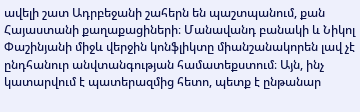ավելի շատ Ադրբեջանի շահերն են պաշտպանում, քան Հայաստանի քաղաքացիների։ Մանավանդ բանակի և Նիկոլ Փաշինյանի միջև վերջին կոնֆլիկտը միանշանակորեն լավ չէ ընդհանուր անվտանգության համատեքստում։ Այն, ինչ կատարվում է պատերազմից հետո, պետք է ընթանար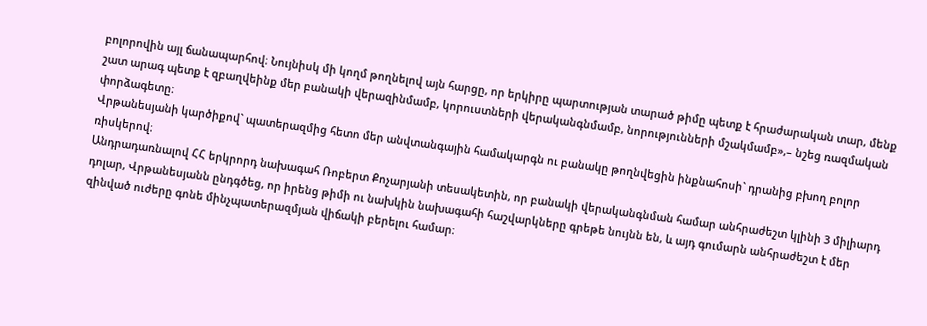բոլորովին այլ ճանապարհով։ Նույնիսկ մի կողմ թողնելով այն հարցը, որ երկիրը պարտության տարած թիմը պետք է հրաժարական տար, մենք շատ արագ պետք է զբաղվեինք մեր բանակի վերազինմամբ, կորուստների վերականգնմամբ, նորությունների մշակմամբ»,– նշեց ռազմական փորձագետը։
Վրթանեսյանի կարծիքով` պատերազմից հետո մեր անվտանգային համակարգն ու բանակը թողնվեցին ինքնահոսի` դրանից բխող բոլոր ռիսկերով։
Անդրադառնալով ՀՀ երկրորդ նախագահ Ռոբերտ Քոչարյանի տեսակետին, որ բանակի վերականգնման համար անհրաժեշտ կլինի 3 միլիարդ դոլար, Վրթանեսյանն ընդգծեց, որ իրենց թիմի ու նախկին նախագահի հաշվարկները գրեթե նույնն են, և այդ գումարն անհրաժեշտ է մեր զինված ուժերը գոնե մինչպատերազմյան վիճակի բերելու համար։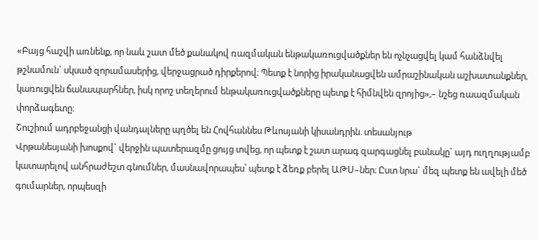«Բայց հաշվի առնենք, որ նաև շատ մեծ քանակով ռազմական ենթակառուցվածքներ են ոչնչացվել կամ հանձնվել թշնամուն` սկսած զորամասերից, վերջացրած դիրքերով։ Պետք է նորից իրականացվեն ամրաշինական աշխատանքներ, կառուցվեն ճանապարհներ, իսկ որոշ տեղերում ենթակառուցվածքները պետք է հիմնվեն զրոյից»,– նշեց ռաազմական փորձագետը։
Շուշիում ադրբեջանցի վանդալները պղծել են Հովհաննես Թևոսյանի կիսանդրին. տեսանյութ
Վրթանեսյանի խոսքով` վերջին պատերազմը ցույց տվեց, որ պետք է շատ արագ զարգացնել բանակը` այդ ուղղությամբ կատարելով անհրաժեշտ գնումներ, մասնավորապես՝ պետք է ձեռք բերել ԱԹՍ–ներ։ Ըստ նրա` մեզ պետք են ավելի մեծ գումարներ, որպեսզի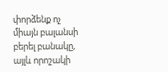փորձենք ոչ միայն բալանսի բերել բանակը, այլև որոշակի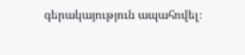գերակայություն ապահովել։